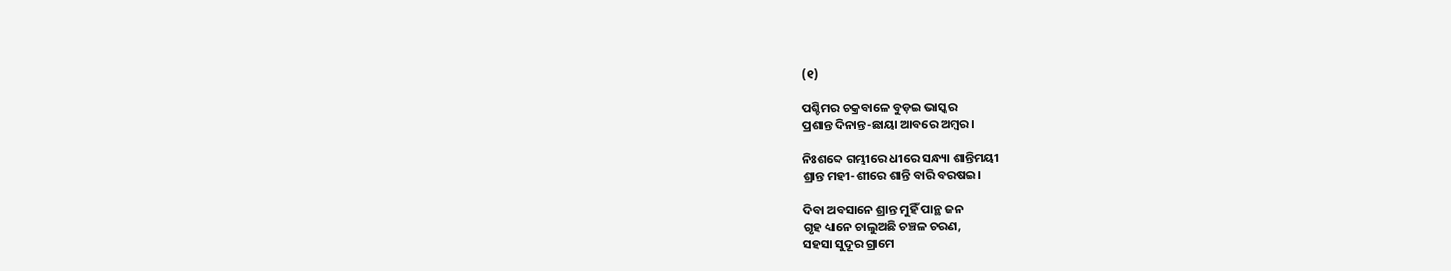(୧)

ପଶ୍ଚିମର ଚକ୍ରବାଳେ ବୁଡ଼ଇ ଭାସ୍କର
ପ୍ରଶାନ୍ତ ଦିନାନ୍ତ-ଛାୟା ଆବରେ ଅମ୍ବର।

ନିଃଶବ୍ଦେ ଗମ୍ଭୀରେ ଧୀରେ ସନ୍ଧ୍ୟା ଶାନ୍ତିମୟୀ
ଶ୍ରାନ୍ତ ମହୀ-ଶୀରେ ଶାନ୍ତି ବାରି ବରଷଇ।

ଦିବା ଅବସାନେ ଶ୍ରାନ୍ତ ମୁହିଁ ପାନ୍ଥ ଜନ
ଗୃହ ଧ୍ୟାନେ ଚାଲୁଅଛି ଚଞ୍ଚଳ ଚରଣ,
ସହସା ସୁଦୂର ଗ୍ରାମେ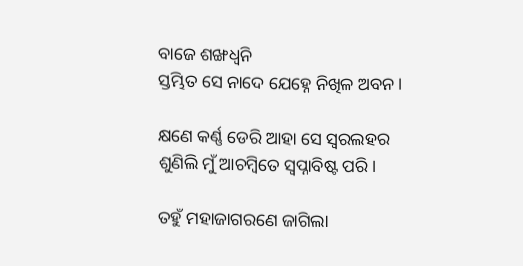ବାଜେ ଶଙ୍ଖଧ୍ବନି
ସ୍ତମ୍ଭିତ ସେ ନାଦେ ଯେହ୍ନେ ନିଖିଳ ଅବନ।

କ୍ଷଣେ କର୍ଣ୍ଣ ଡେରି ଆହା ସେ ସ୍ବରଲହର
ଶୁଣିଲି ମୁଁ ଆଚମ୍ବିତେ ସ୍ୱପ୍ନାବିଷ୍ଟ ପରି।

ତହୁଁ ମହାଜାଗରଣେ ଜାଗିଲା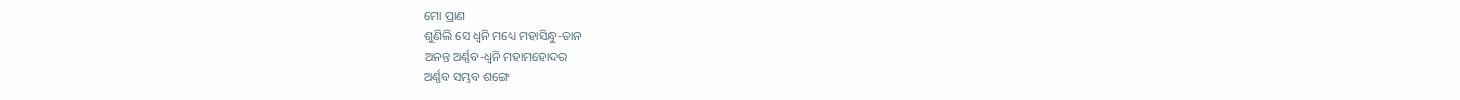ମୋ ପ୍ରାଣ
ଶୁଣିଲି ସେ ଧ୍ୱନି ମଧ୍ୟେ ମହାସିନ୍ଧୁ-ତାନ
ଅନନ୍ତ ଅର୍ଣ୍ଣବ-ଧ୍ୱନି ମହାମହୋଦର
ଅର୍ଣ୍ଣବ ସମ୍ଭବ ଶଙ୍ଗେ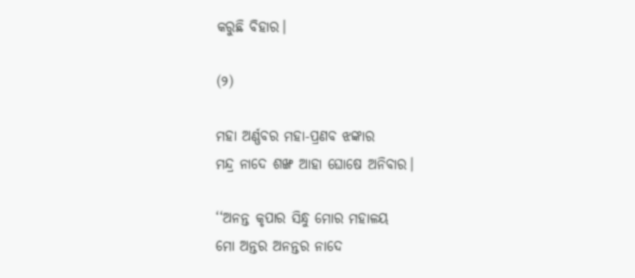କରୁଛି ବିହାର।

(୨)

ମହା ଅର୍ଣ୍ଣବର ମହା-ପ୍ରଣବ ଝଙ୍କାର
ମନ୍ଦ୍ର ନାଦେ ଶଙ୍ଖ ଆହା ଘୋଷେ ଅନିବାର।

‘‘ଅନନ୍ତ କୃପାର ସିନ୍ଧୁ ମୋର ମହାଳୟ
ମୋ ଅନ୍ତର ଅନନ୍ତର ନାଦେ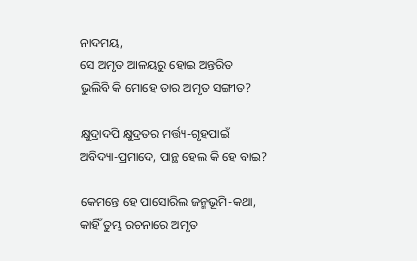ନାଦମୟ,
ସେ ଅମୃତ ଆଳୟରୁ ହୋଇ ଅନ୍ତରିତ
ଭୁଲିବି କି ମୋହେ ତାର ଅମୃତ ସଙ୍ଗୀତ?

କ୍ଷୁଦ୍ରାଦପି କ୍ଷୁଦ୍ରତର ମର୍ତ୍ତ୍ୟ-ଗୃହପାଇଁ
ଅବିଦ୍ୟା-ପ୍ରମାଦେ, ପାନ୍ଥ ହେଲ କି ହେ ବାଇ?

କେମନ୍ତେ ହେ ପାସୋରିଲ ଜନ୍ମଭୂମି-କଥା,
କାହିଁ ତୁମ୍ଭ ରଚନାରେ ଅମୃତ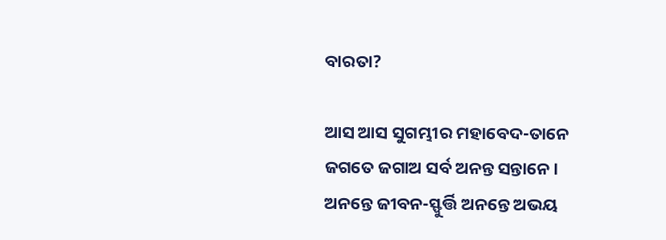ବାରତା?

ଆସ ଆସ ସୁଗମ୍ଭୀର ମହାବେଦ-ତାନେ
ଜଗତେ ଜଗାଅ ସର୍ବ ଅନନ୍ତ ସନ୍ତାନେ।
ଅନନ୍ତେ ଜୀବନ-ସ୍ଫୁର୍ତ୍ତି ଅନନ୍ତେ ଅଭୟ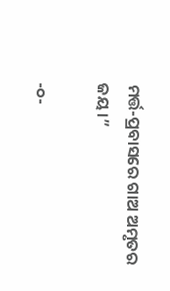ମର୍ତ୍ତ-ପ୍ରବାସରେ ଗାଅ ଅମୃତର ଜୟ।”

-୦-